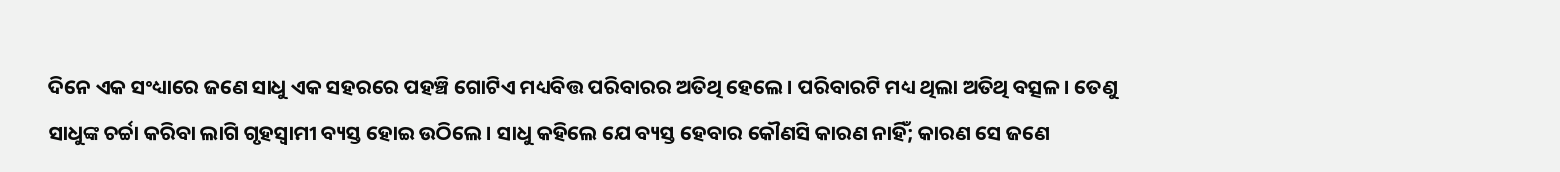ଦିନେ ଏକ ସଂଧ୍ୟାରେ ଜଣେ ସାଧୁ ଏକ ସହରରେ ପହଞ୍ଚି ଗୋଟିଏ ମଧ୍ୟବିତ୍ତ ପରିବାରର ଅତିଥି ହେଲେ। ପରିବାରଟି ମଧ୍ୟ ଥିଲା ଅତିଥି ବତ୍ସଳ। ତେଣୁ ସାଧୁଙ୍କ ଚର୍ଚ୍ଚା କରିବା ଲାଗି ଗୃହସ୍ବାମୀ ବ୍ୟସ୍ତ ହୋଇ ଉଠିଲେ। ସାଧୁ କହିଲେ ଯେ ବ୍ୟସ୍ତ ହେବାର କୌଣସି କାରଣ ନାହିଁ; କାରଣ ସେ ଜଣେ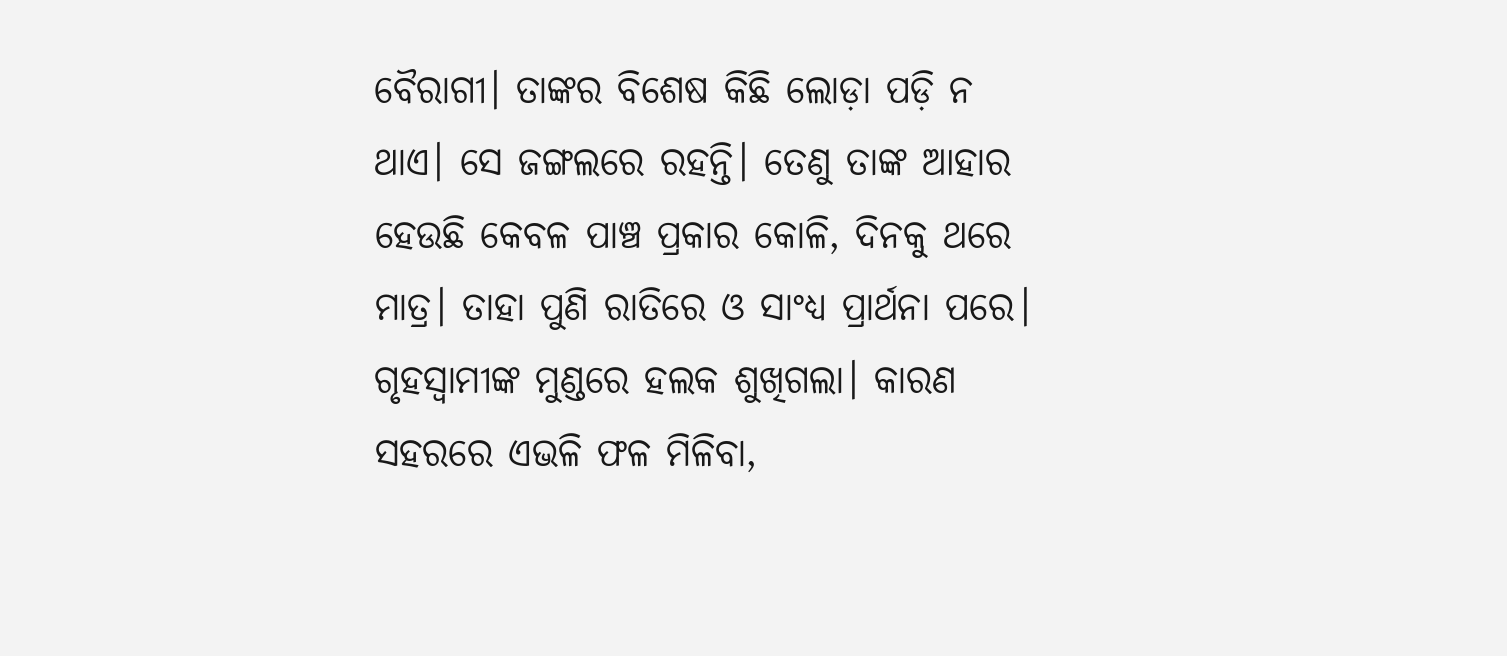ବୈରାଗୀ। ତାଙ୍କର ବିଶେଷ କିଛି ଲୋଡ଼ା ପଡ଼ି ନ ଥାଏ। ସେ ଜଙ୍ଗଲରେ ରହନ୍ତି। ତେଣୁ ତାଙ୍କ ଆହାର ହେଉଛି କେବଳ ପାଞ୍ଚ ପ୍ରକାର କୋଳି, ଦିନକୁ ଥରେ ମାତ୍ର। ତାହା ପୁଣି ରାତିରେ ଓ ସାଂଧ୍ୟ ପ୍ରାର୍ଥନା ପରେ।
ଗୃହସ୍ବାମୀଙ୍କ ମୁଣ୍ଡରେ ହଲକ ଶୁଖିଗଲା। କାରଣ ସହରରେ ଏଭଳି ଫଳ ମିଳିବା,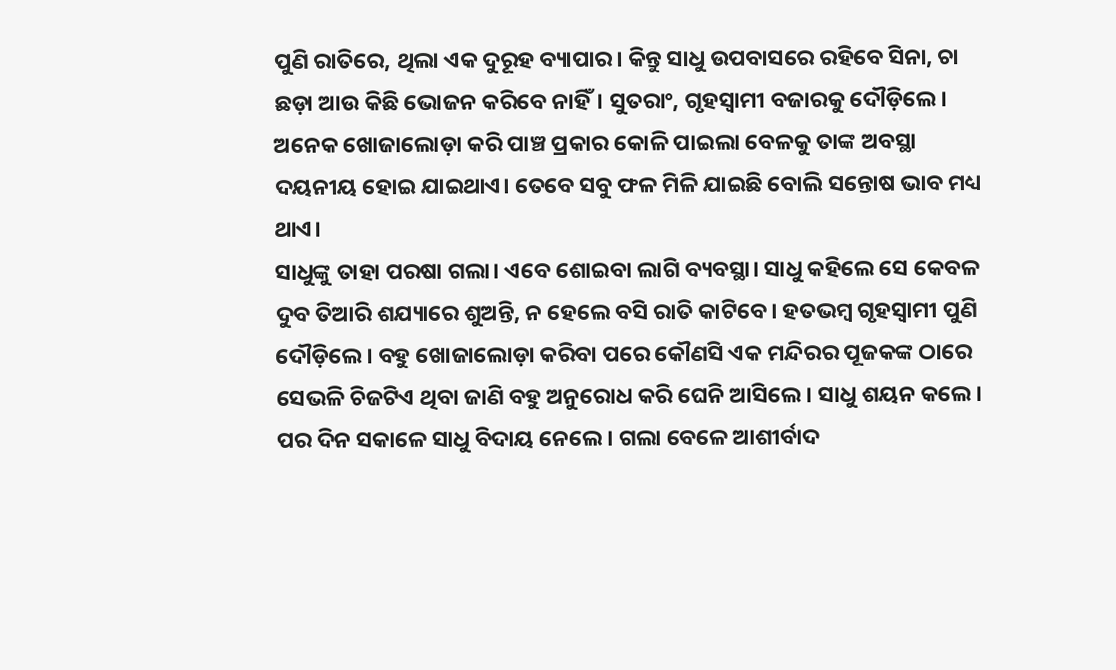ପୁଣି ରାତିରେ, ଥିଲା ଏକ ଦୁରୂହ ବ୍ୟାପାର। କିନ୍ତୁ ସାଧୁ ଉପବାସରେ ରହିବେ ସିନା, ଚା ଛଡ଼ା ଆଉ କିଛି ଭୋଜନ କରିବେ ନାହିଁ। ସୁତରାଂ, ଗୃହସ୍ବାମୀ ବଜାରକୁ ଦୌଡ଼ିଲେ। ଅନେକ ଖୋଜାଲୋଡ଼ା କରି ପାଞ୍ଚ ପ୍ରକାର କୋଳି ପାଇଲା ବେଳକୁ ତାଙ୍କ ଅବସ୍ଥା ଦୟନୀୟ ହୋଇ ଯାଇଥାଏ। ତେବେ ସବୁ ଫଳ ମିଳି ଯାଇଛି ବୋଲି ସନ୍ତୋଷ ଭାବ ମଧ୍ୟ ଥାଏ।
ସାଧୁଙ୍କୁ ତାହା ପରଷା ଗଲା। ଏବେ ଶୋଇବା ଲାଗି ବ୍ୟବସ୍ଥା। ସାଧୁ କହିଲେ ସେ କେବଳ ଦୁବ ତିଆରି ଶଯ୍ୟାରେ ଶୁଅନ୍ତି, ନ ହେଲେ ବସି ରାତି କାଟିବେ। ହତଭମ୍ବ ଗୃହସ୍ବାମୀ ପୁଣି ଦୌଡ଼ିଲେ। ବହୁ ଖୋଜାଲୋଡ଼ା କରିବା ପରେ କୌଣସି ଏକ ମନ୍ଦିରର ପୂଜକଙ୍କ ଠାରେ ସେଭଳି ଚିଜଟିଏ ଥିବା ଜାଣି ବହୁ ଅନୁରୋଧ କରି ଘେନି ଆସିଲେ। ସାଧୁ ଶୟନ କଲେ।
ପର ଦିନ ସକାଳେ ସାଧୁ ବିଦାୟ ନେଲେ। ଗଲା ବେଳେ ଆଶୀର୍ବାଦ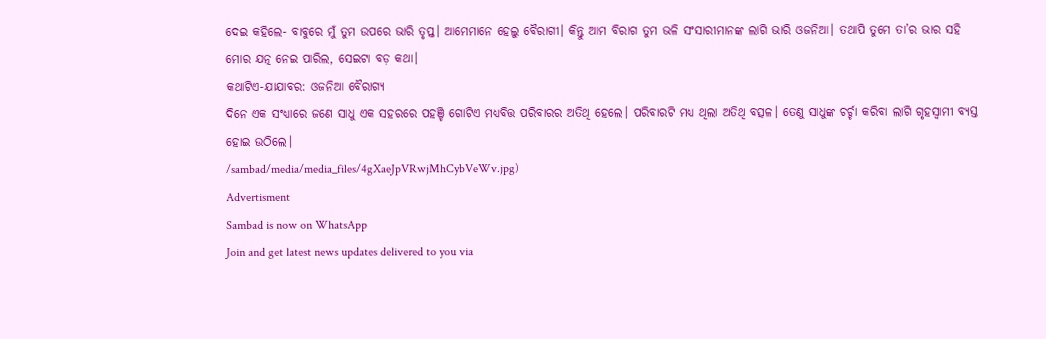ଦେଇ କହିଲେ- ବାବୁରେ ମୁଁ ତୁମ ଉପରେ ଭାରି ତୃପ୍ତ। ଆମେମାନେ ହେଲୁ ବୈରାଗୀ। କିନ୍ତୁ ଆମ ବିରାଗ ତୁମ ଭଳି ସଂସାରୀମାନଙ୍କ ଲାଗି ଭାରି ଓଜନିଆ। ତଥାପି ତୁମେ ତା’ର ଭାର ସହି ମୋର ଯତ୍ନ ନେଇ ପାରିଲ, ସେଇଟା ବଡ଼ କଥା।
କଥାଟିଏ-ଯାଯାବର: ଓଜନିଆ ବୈରାଗ୍ୟ
ଦିନେ ଏକ ସଂଧ୍ୟାରେ ଜଣେ ସାଧୁ ଏକ ସହରରେ ପହଞ୍ଚି ଗୋଟିଏ ମଧ୍ୟବିତ୍ତ ପରିବାରର ଅତିଥି ହେଲେ। ପରିବାରଟି ମଧ୍ୟ ଥିଲା ଅତିଥି ବତ୍ସଳ। ତେଣୁ ସାଧୁଙ୍କ ଚର୍ଚ୍ଚା କରିବା ଲାଗି ଗୃହସ୍ବାମୀ ବ୍ୟସ୍ତ ହୋଇ ଉଠିଲେ।
/sambad/media/media_files/4gXaeJpVRwjMhCybVeWv.jpg)
Advertisment
Sambad is now on WhatsApp
Join and get latest news updates delivered to you via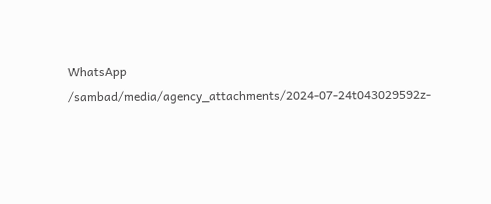WhatsApp
/sambad/media/agency_attachments/2024-07-24t043029592z-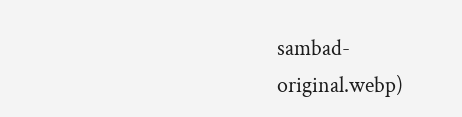sambad-original.webp)